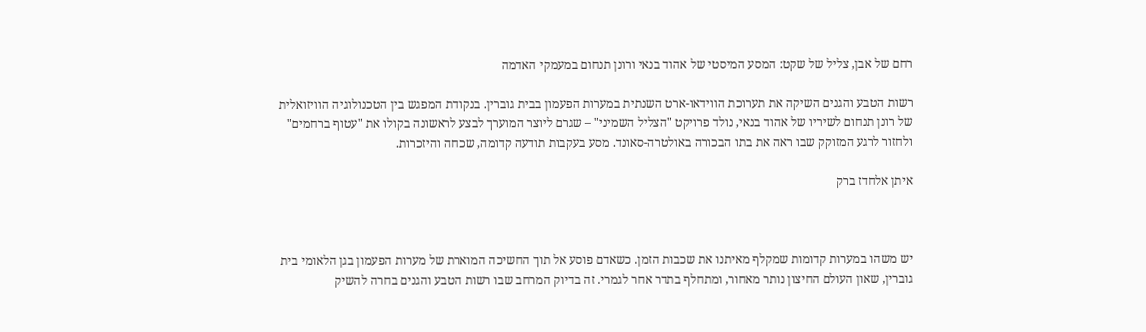רחם של אבן, צליל של שקט: המסע המיסטי של אהוד בנאי ורונן תנחום במעמקי האדמה

רשות הטבע והגנים השיקה את תערוכת הווידאו-ארט השנתית במערות הפעמון בבית גוברין. בנקודת המפגש בין הטכנולוגיה הוויזואלית של רונן תנחום לשיריו של אהוד בנאי, נולד פרויקט "הצליל השמיני" – שגרם ליוצר המוערך לבצע לראשונה בקולו את "עטוף ברחמים" ולחזור לרגע המזוקק שבו ראה את בתו הבכורה באולטרה-סאונד. מסע בעקבות תודעה קדומה, שכחה והיזכרות.

איתן אלחדז ברק



יש משהו במערות קדומות שמקלף מאיתנו את שכבות הזמן. כשאדם פוסע אל תוך החשיכה המוארת של מערות הפעמון בגן הלאומי בית גוברין, שאון העולם החיצון נותר מאחור, ומתחלף בתדר אחר לגמרי. זה בדיוק המרחב שבו רשות הטבע והגנים בחרה להשיק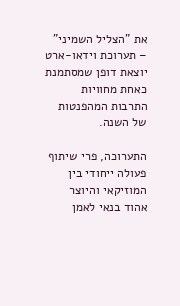את "הצליל השמיני" – תערוכת וידאו-ארט יוצאת דופן שמסתמנת כאחת מחוויות התרבות המהפנטות של השנה.

התערוכה, פרי שיתוף פעולה ייחודי בין המוזיקאי והיוצר אהוד בנאי לאמן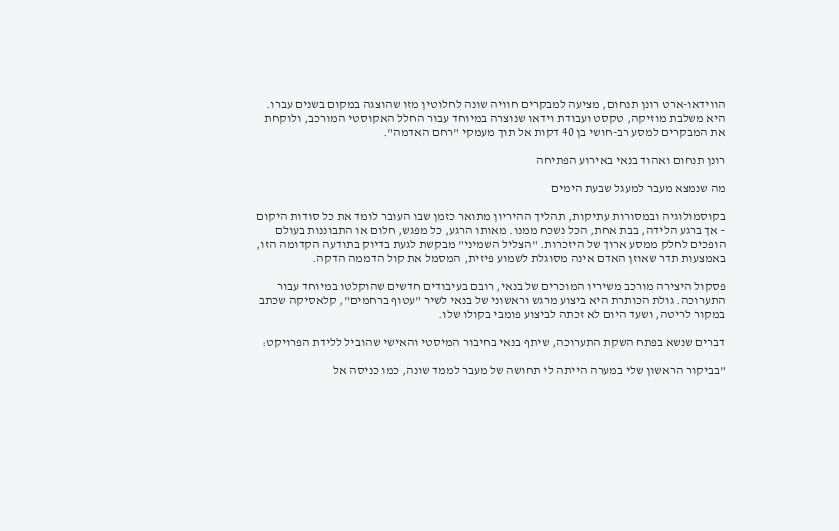הווידאו-ארט רונן תנחום, מציעה למבקרים חוויה שונה לחלוטין מזו שהוצגה במקום בשנים עברו. היא משלבת מוזיקה, טקסט ועבודת וידאו שנוצרה במיוחד עבור החלל האקוסטי המורכב, ולוקחת את המבקרים למסע רב-חושי בן 40 דקות אל תוך מעמקי "רחם האדמה".

רונן תנחום ואהוד בנאי באירוע הפתיחה

מה שנמצא מעבר למעגל שבעת הימים

בקוסמולוגיה ובמסורות עתיקות, תהליך ההיריון מתואר כזמן שבו העובר לומד את כל סודות היקום – אך ברגע הלידה, בבת אחת, הכל נשכח ממנו. מאותו הרגע, כל מפגש, חלום או התבוננות בעולם הופכים לחלק ממסע ארוך של היזכרות. "הצליל השמיני" מבקשת לגעת בדיוק בתודעה הקדומה הזו, באמצעות תדר שאוזן האדם אינה מסוגלת לשמוע פיזית, המסמל את קול הדממה הדקה.

פסקול היצירה מורכב משיריו המוכרים של בנאי, רובם בעיבודים חדשים שהוקלטו במיוחד עבור התערוכה. גולת הכותרת היא ביצוע מרגש וראשוני של בנאי לשיר "עטוף ברחמים", קלאסיקה שכתב במקור לריטה, ושעד היום לא זכתה לביצוע פומבי בקולו שלו.

דברים שנשא בפתח השקת התערוכה, שיתף בנאי בחיבור המיסטי והאישי שהוביל ללידת הפרויקט:

"בביקור הראשון שלי במערה הייתה לי תחושה של מעבר לממד שונה, כמו כניסה אל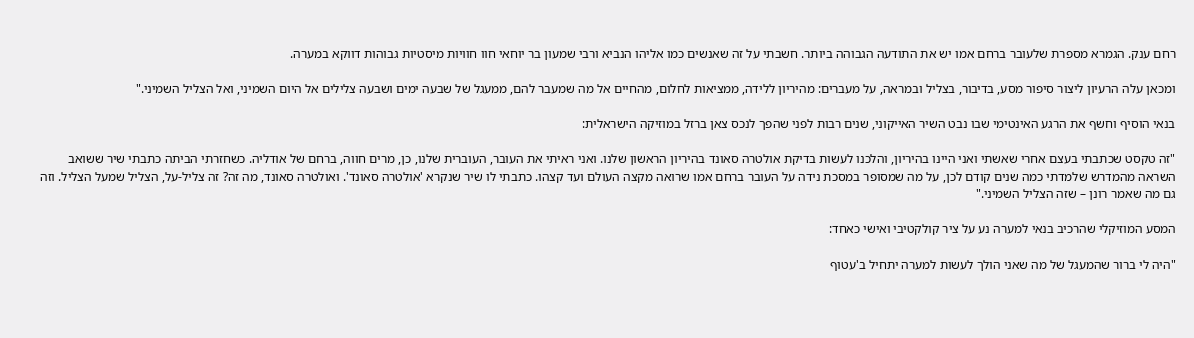רחם ענק. הגמרא מספרת שלעובר ברחם אמו יש את התודעה הגבוהה ביותר. חשבתי על זה שאנשים כמו אליהו הנביא ורבי שמעון בר יוחאי חוו חוויות מיסטיות גבוהות דווקא במערה.

ומכאן עלה הרעיון ליצור סיפור מסע, בדיבור, בצליל ובמראה, על מעברים: מהיריון ללידה, ממציאות לחלום, מהחיים אל מה שמעבר להם, ממעגל של שבעה ימים ושבעה צלילים אל היום השמיני, ואל הצליל השמיני."

בנאי הוסיף וחשף את הרגע האינטימי שבו נבט השיר האייקוני, שנים רבות לפני שהפך לנכס צאן ברזל במוזיקה הישראלית:

"זה טקסט שכתבתי בעצם אחרי שאשתי ואני היינו בהיריון, והלכנו לעשות בדיקת אולטרה סאונד בהיריון הראשון שלנו. ואני ראיתי את העובר, העוברית שלנו, כן, מרים חווה, ברחם של אודליה. כשחזרתי הביתה כתבתי שיר ששואב השראה מהמדרש שלמדתי כמה שנים קודם לכן, על מה שמסופר במסכת נידה על העובר ברחם אמו שרואה מקצה העולם ועד קצהו. כתבתי לו שיר שנקרא 'אולטרה סאונד'. ואולטרה סאונד, מה זה? זה צליל-על, הצליל שמעל הצליל. וזה גם מה שאמר רונן – שזה הצליל השמיני."

המסע המוזיקלי שהרכיב בנאי למערה נע על ציר קולקטיבי ואישי כאחד:

"היה לי ברור שהמעגל של מה שאני הולך לעשות למערה יתחיל ב'עטוף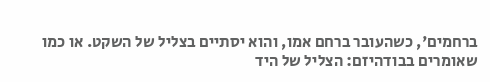ברחמים', כשהעובר ברחם אמו, והוא יסתיים בצליל של השקט. או כמו שאומרים בבודהיזם: הצליל של היד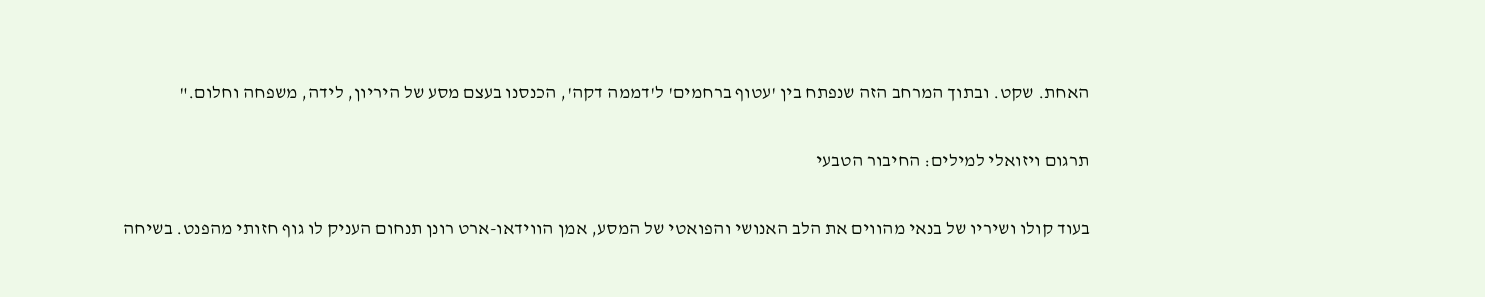האחת. שקט. ובתוך המרחב הזה שנפתח בין 'עטוף ברחמים' ל'דממה דקה', הכנסנו בעצם מסע של היריון, לידה, משפחה וחלום."

תרגום ויזואלי למילים: החיבור הטבעי

בעוד קולו ושיריו של בנאי מהווים את הלב האנושי והפואטי של המסע, אמן הווידאו-ארט רונן תנחום העניק לו גוף חזותי מהפנט. בשיחה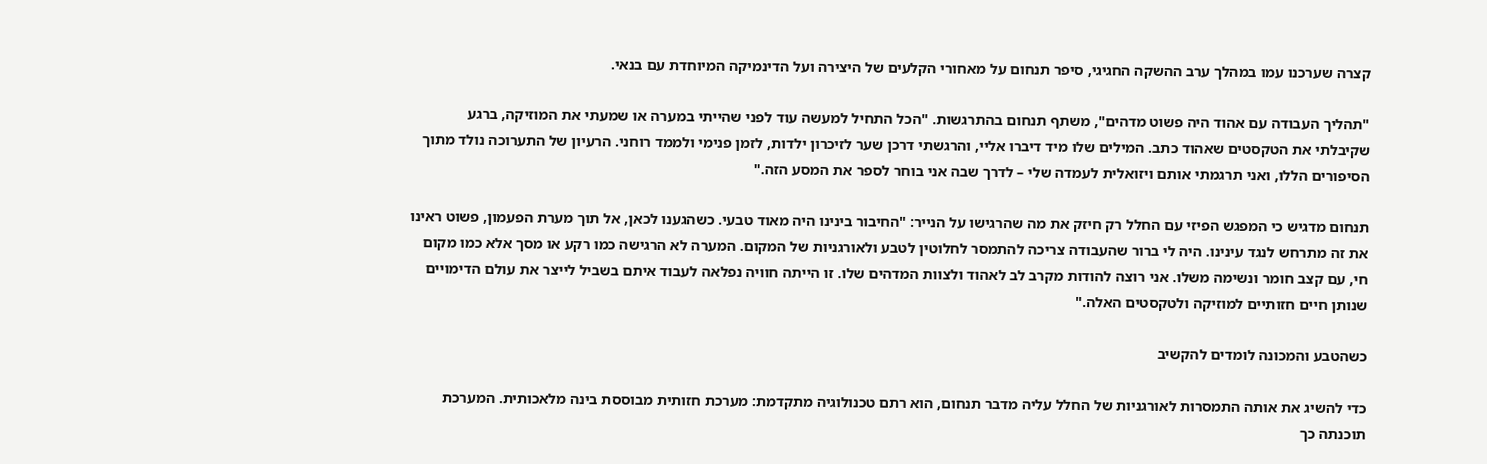קצרה שערכנו עמו במהלך ערב ההשקה החגיגי, סיפר תנחום על מאחורי הקלעים של היצירה ועל הדינמיקה המיוחדת עם בנאי.

"תהליך העבודה עם אהוד היה פשוט מדהים", משתף תנחום בהתרגשות. "הכל התחיל למעשה עוד לפני שהייתי במערה או שמעתי את המוזיקה, ברגע שקיבלתי את הטקסטים שאהוד כתב. המילים שלו מיד דיברו אליי, והרגשתי דרכן שער לזיכרון ילדות, לזמן פנימי ולממד רוחני. הרעיון של התערוכה נולד מתוך הסיפורים הללו, ואני תרגמתי אותם ויזואלית לעמדה שלי – לדרך שבה אני בוחר לספר את המסע הזה."

תנחום מדגיש כי המפגש הפיזי עם החלל רק חיזק את מה שהרגישו על הנייר: "החיבור בינינו היה מאוד טבעי. כשהגענו לכאן, אל תוך מערת הפעמון, פשוט ראינו את זה מתרחש לנגד עינינו. היה לי ברור שהעבודה צריכה להתמסר לחלוטין לטבע ולאורגניות של המקום. המערה לא הרגישה כמו רקע או מסך אלא כמו מקום חי, עם קצב חומר ונשימה משלו. אני רוצה להודות מקרב לב לאהוד ולצוות המדהים שלו. זו הייתה חוויה נפלאה לעבוד איתם בשביל לייצר את עולם הדימויים שנותן חיים חזותיים למוזיקה ולטקסטים האלה."

כשהטבע והמכונה לומדים להקשיב

כדי להשיג את אותה התמסרות לאורגניות של החלל עליה מדבר תנחום, הוא רתם טכנולוגיה מתקדמת: מערכת חזותית מבוססת בינה מלאכותית. המערכת תוכנתה כך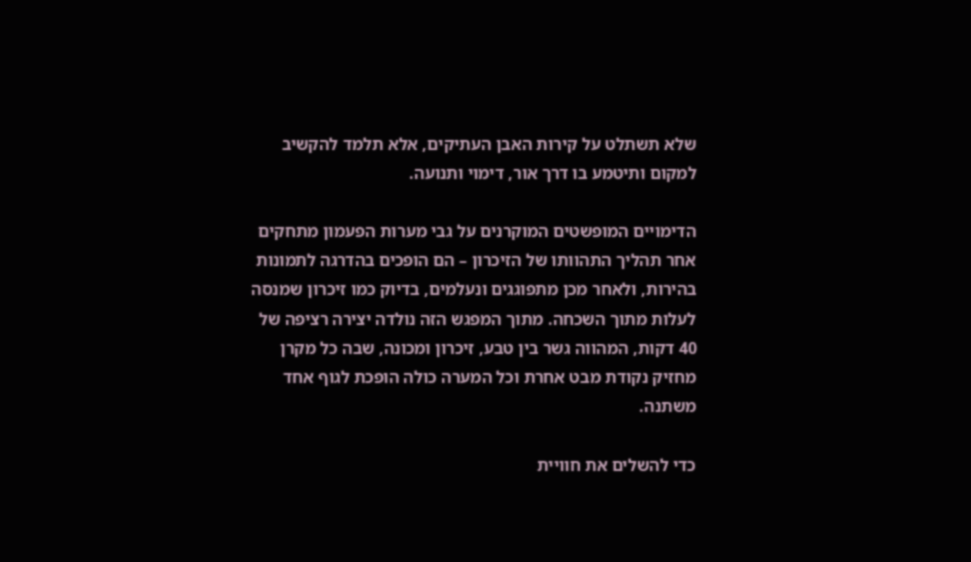שלא תשתלט על קירות האבן העתיקים, אלא תלמד להקשיב למקום ותיטמע בו דרך אור, דימוי ותנועה.

הדימויים המופשטים המוקרנים על גבי מערות הפעמון מתחקים אחר תהליך התהוותו של הזיכרון – הם הופכים בהדרגה לתמונות בהירות, ולאחר מכן מתפוגגים ונעלמים, בדיוק כמו זיכרון שמנסה לעלות מתוך השכחה. מתוך המפגש הזה נולדה יצירה רציפה של 40 דקות, המהווה גשר בין טבע, זיכרון ומכונה, שבה כל מקרן מחזיק נקודת מבט אחרת וכל המערה כולה הופכת לגוף אחד משתנה.

כדי להשלים את חוויית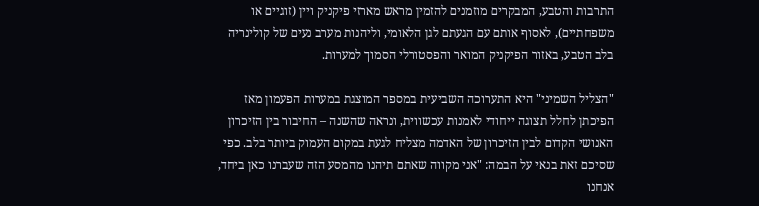התרבות והטבע, המבקרים מוזמנים להזמין מראש מארזי פיקניק ויין (זוגיים או משפחתיים), לאסוף אותם עם הגעתם לגן הלאומי, וליהנות מערב נעים של קולינריה בלב הטבע, באזור הפיקניק המואר והפסטורלי הסמוך למערות.

"הצליל השמיני" היא התערוכה השביעית במספר המוצגת במערות הפעמון מאז הפיכתן לחלל תצוגה ייחודי לאמנות עכשווית, ונראה שהשנה – החיבור בין הזיכרון האנושי הקדום לבין הזיכרון של האדמה מצליח לגעת במקום העמוק ביותר בלב. כפי שסיכם זאת בנאי על הבמה: "אני מקווה שאתם תיהנו מהמסע הזה שעברנו כאן ביחד, אנחנו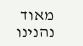מאוד נהנינו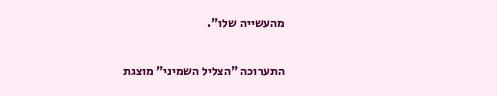מהעשייה שלו".

התערוכה "הצליל השמיני" מוצגת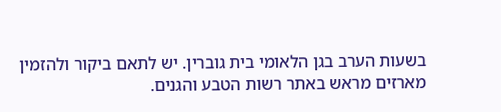בשעות הערב בגן הלאומי בית גוברין. יש לתאם ביקור ולהזמין מארזים מראש באתר רשות הטבע והגנים.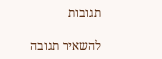תגובות

להשאיר תגובה